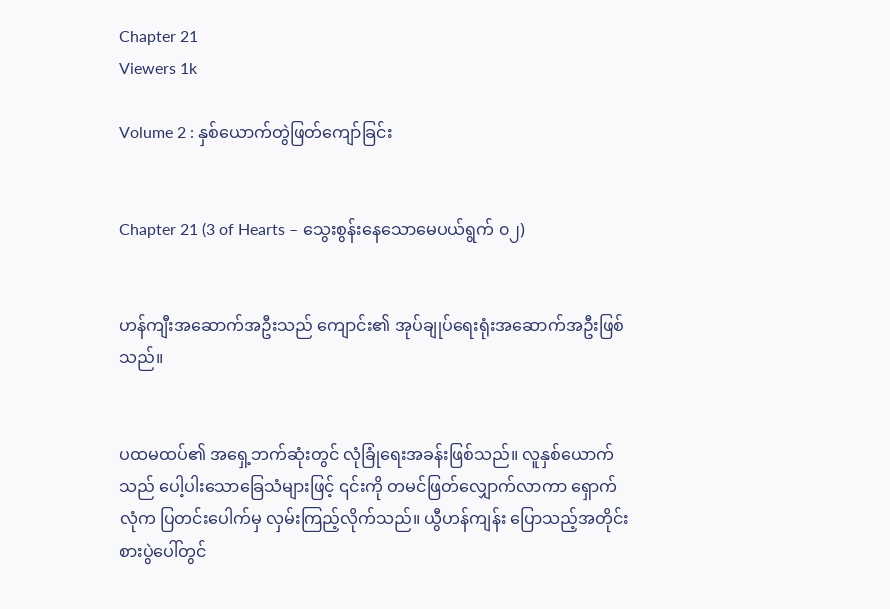Chapter 21
Viewers 1k

Volume 2 : နှစ်ယောက်တွဲဖြတ်ကျော်ခြင်း


Chapter 21 (3 of Hearts – သွေးစွန်းနေသောမေပယ်ရွက် ၀၂)


ဟန်ကျီးအဆောက်အဦးသည် ကျောင်း၏ အုပ်ချုပ်ရေးရုံးအဆောက်အဦးဖြစ်သည်။


ပထမထပ်၏ အရှေ့ဘက်ဆုံးတွင် လုံခြုံရေးအခန်းဖြစ်သည်။ လူနှစ်ယောက်သည် ပေါ့ပါးသောခြေသံများဖြင့် ၎င်းကို တမင်ဖြတ်လျှောက်လာကာ ရှောက်လုံက ပြတင်းပေါက်မှ လှမ်းကြည့်လိုက်သည်။ ယွီဟန်ကျန်း ပြောသည့်အတိုင်း စားပွဲပေါ်တွင်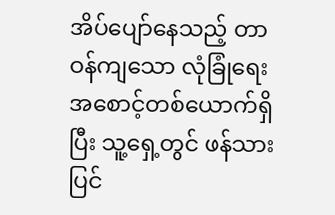အိပ်ပျော်နေသည့် တာဝန်ကျသော လုံခြုံရေးအစောင့်တစ်ယောက်ရှိပြီး သူ့ရှေ့တွင် ဖန်သားပြင်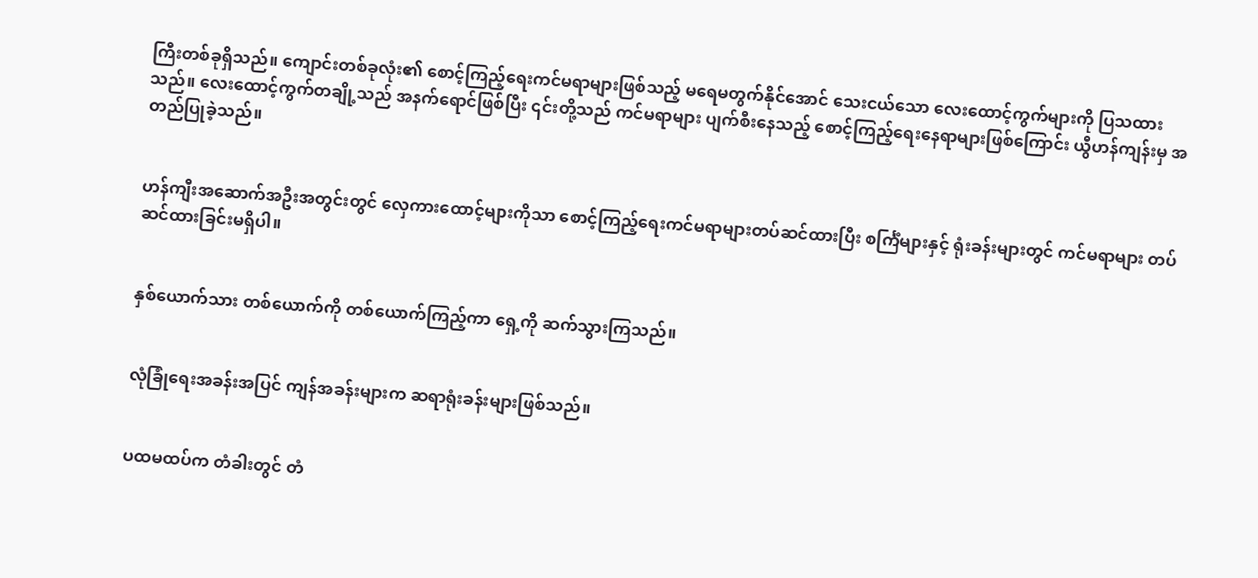ကြီးတစ်ခုရှိသည်။ ကျောင်းတစ်ခုလုံး၏ စောင့်ကြည့်ရေးကင်မရာများဖြစ်သည့် မရေမတွက်နိုင်အောင် သေးငယ်သော လေးထောင့်ကွက်များကို ပြသထားသည်။ လေးထောင့်ကွက်တချို့သည် အနက်ရောင်ဖြစ်ပြီး ၎င်းတို့သည် ကင်မရာများ ပျက်စီးနေသည့် စောင့်ကြည့်ရေးနေရာများဖြစ်ကြောင်း ယွီဟန်ကျန်းမှ အတည်ပြုခဲ့သည်။


ဟန်ကျီးအဆောက်အဦးအတွင်းတွင် လှေကားထောင့်များကိုသာ စောင့်ကြည့်ရေးကင်မရာများတပ်ဆင်ထားပြီး စင်္ကြံများနှင့် ရုံးခန်းများတွင် ကင်မရာများ တပ်ဆင်ထားခြင်းမရှိပါ။


နှစ်ယောက်သား တစ်ယောက်ကို တစ်ယောက်ကြည့်ကာ ရှေ့ကို ဆက်သွားကြသည်။


လုံခြုံရေးအခန်းအပြင် ကျန်အခန်းများက ဆရာရုံးခန်းများဖြစ်သည်။


ပထမထပ်က တံခါးတွင် တံ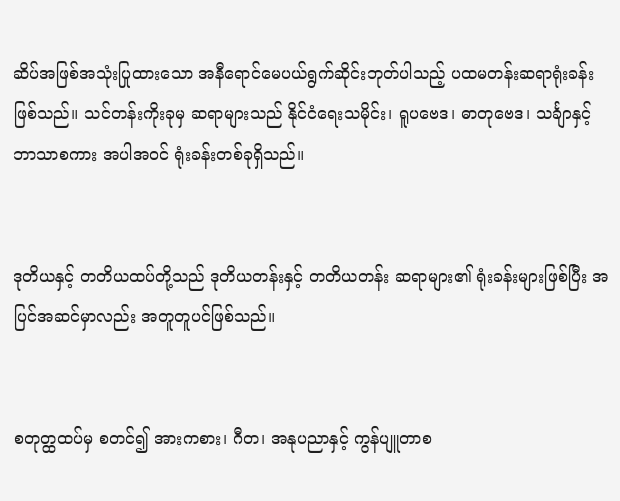ဆိပ်အဖြစ်အသုံးပြုထားသော အနီရောင်မေပယ်ရွက်ဆိုင်းဘုတ်ပါသည့် ပထမတန်းဆရာရုံးခန်းဖြစ်သည်။ သင်တန်းကိုးခုမှ ဆရာများသည် နိုင်ငံရေးသမိုင်း၊ ရူပဗေဒ၊ ဓာတုဗေဒ၊ သင်္ချာနှင့် ဘာသာစကား အပါအဝင် ရုံးခန်းတစ်ခုရှိသည်။


ဒုတိယနှင့် တတိယထပ်တို့သည် ဒုတိယတန်းနှင့် တတိယတန်း ဆရာများ၏ ရုံးခန်းများဖြစ်ပြီး အပြင်အဆင်မှာလည်း အတူတူပင်ဖြစ်သည်။


စတုတ္ထထပ်မှ စတင်၍ အားကစား၊ ဂီတ၊ အနုပညာနှင့် ကွန်ပျူတာစ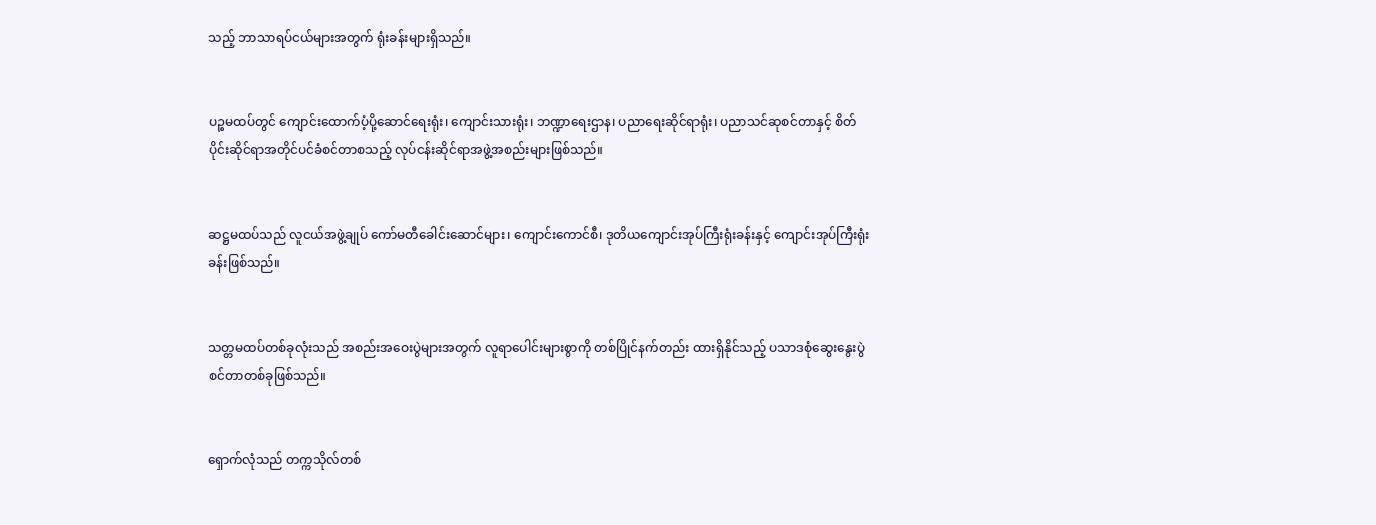သည့် ဘာသာရပ်ငယ်များအတွက် ရုံးခန်းများရှိသည်။


ပဉ္စမထပ်တွင် ကျောင်းထောက်ပံ့ပို့ဆောင်ရေးရုံး၊ ကျောင်းသားရုံး၊ ဘဏ္ဍာရေးဌာန၊ ပညာရေးဆိုင်ရာရုံး၊ ပညာသင်ဆုစင်တာနှင့် စိတ်ပိုင်းဆိုင်ရာအတိုင်ပင်ခံစင်တာစသည့် လုပ်ငန်းဆိုင်ရာအဖွဲ့အစည်းများဖြစ်သည်။


ဆဋ္ဌမထပ်သည် လူငယ်အဖွဲ့ချုပ် ကော်မတီခေါင်းဆောင်များ၊ ကျောင်းကောင်စီ၊ ဒုတိယကျောင်းအုပ်ကြီးရုံးခန်းနှင့် ကျောင်းအုပ်ကြီးရုံးခန်းဖြစ်သည်။


သတ္တမထပ်တစ်ခုလုံးသည် အစည်းအဝေးပွဲများအတွက် လူရာပေါင်းများစွာကို တစ်ပြိုင်နက်တည်း ထားရှိနိုင်သည့် ပသာဒစုံဆွေးနွေးပွဲစင်တာတစ်ခုဖြစ်သည်။


ရှောက်လုံသည် တက္ကသိုလ်တစ်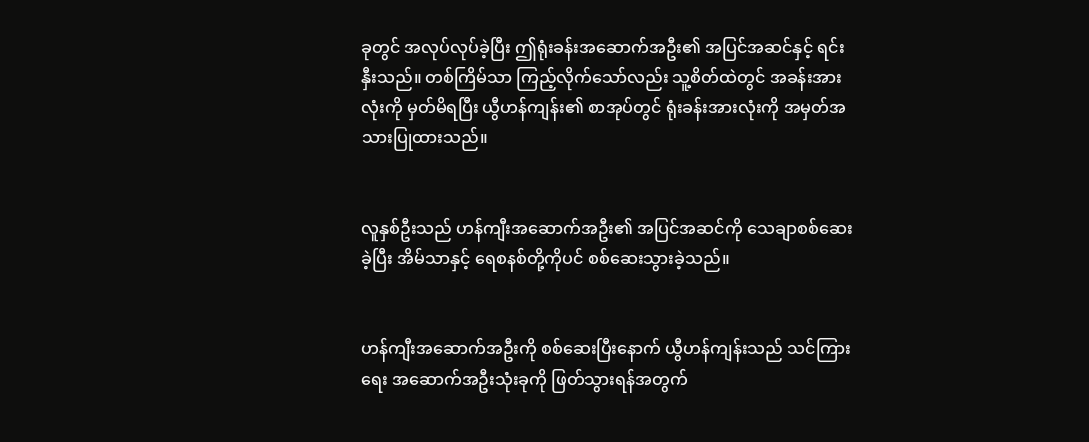ခုတွင် အလုပ်လုပ်ခဲ့ပြီး ဤရုံးခန်းအဆောက်အဦး၏ အပြင်အဆင်နှင့် ရင်းနှီးသည်။ တစ်ကြိမ်သာ ကြည့်လိုက်သော်လည်း သူ့စိတ်ထဲတွင် အခန်းအားလုံးကို မှတ်မိရပြီး ယွီဟန်ကျန်း၏ စာအုပ်တွင် ရုံးခန်းအားလုံးကို အမှတ်အသားပြုထားသည်။


လူနှစ်ဦးသည် ဟန်ကျီးအဆောက်အဦး၏ အပြင်အဆင်ကို သေချာစစ်ဆေးခဲ့ပြီး အိမ်သာနှင့် ရေစနစ်တို့ကိုပင် စစ်ဆေးသွားခဲ့သည်။


ဟန်ကျီးအဆောက်အဦးကို စစ်ဆေးပြီးနောက် ယွီဟန်ကျန်းသည် သင်ကြားရေး အဆောက်အဦးသုံးခုကို ဖြတ်သွားရန်အတွက်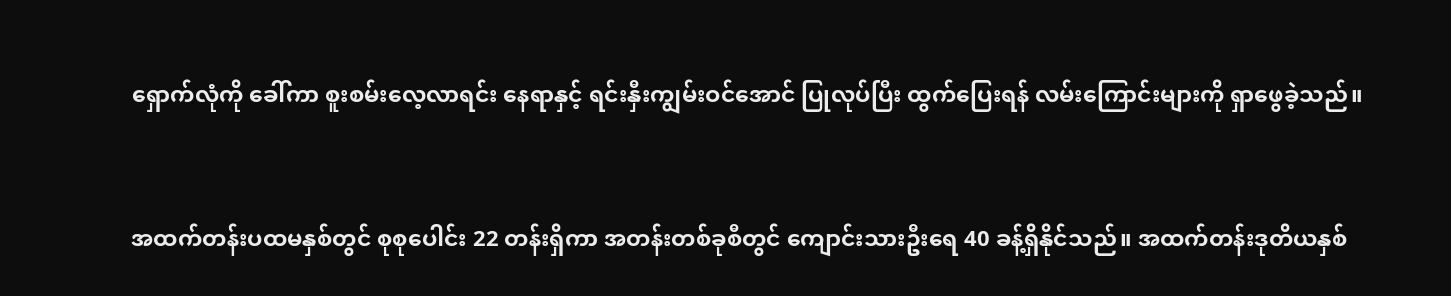ရှောက်လုံကို ခေါ်ကာ စူးစမ်းလေ့လာရင်း နေရာနှင့် ရင်းနှီးကျွမ်းဝင်အောင် ပြုလုပ်ပြီး ထွက်ပြေးရန် လမ်းကြောင်းများကို ရှာဖွေခဲ့သည်။


အထက်တန်းပထမနှစ်တွင် စုစုပေါင်း 22 တန်းရှိကာ အတန်းတစ်ခုစီတွင် ကျောင်းသားဦးရေ 40 ခန့်ရှိနိုင်သည်။ အထက်တန်းဒုတိယနှစ်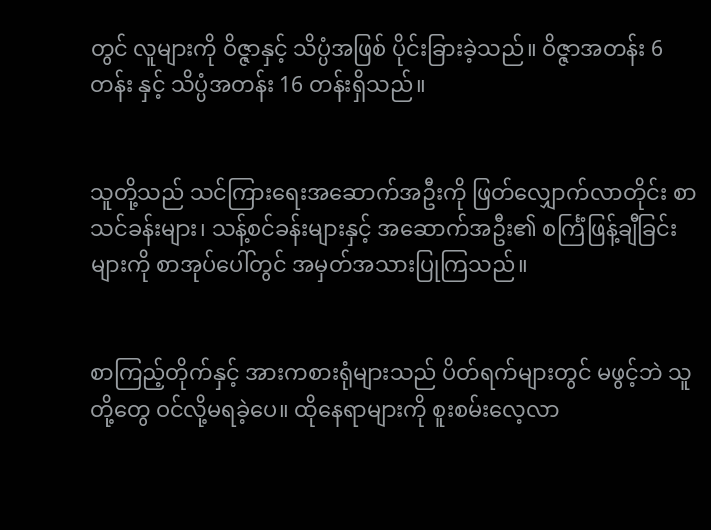တွင် လူများကို ဝိဇ္ဇာနှင့် သိပ္ပံအဖြစ် ပိုင်းခြားခဲ့သည်။ ဝိဇ္ဇာအတန်း 6 တန်း နှင့် သိပ္ပံအတန်း 16 တန်းရှိသည်။


သူတို့သည် သင်ကြားရေးအဆောက်အဦးကို ဖြတ်လျှောက်လာတိုင်း စာသင်ခန်းများ၊ သန့်စင်ခန်းများနှင့် အဆောက်အဦး၏ စင်္ကြံဖြန့်ချီခြင်းများကို စာအုပ်ပေါ်တွင် အမှတ်အသားပြုကြသည်။


စာကြည့်တိုက်နှင့် အားကစားရုံများသည် ပိတ်ရက်များတွင် မဖွင့်ဘဲ သူတို့တွေ ဝင်လို့မရခဲ့ပေ။ ထိုနေရာများကို စူးစမ်းလေ့လာ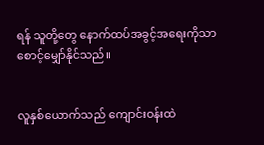ရန် သူတို့တွေ နောက်ထပ်အခွင့်အရေးကိုသာ စောင့်မျှော်နိုင်သည်။


လူနှစ်ယောက်သည် ကျောင်းဝန်းထဲ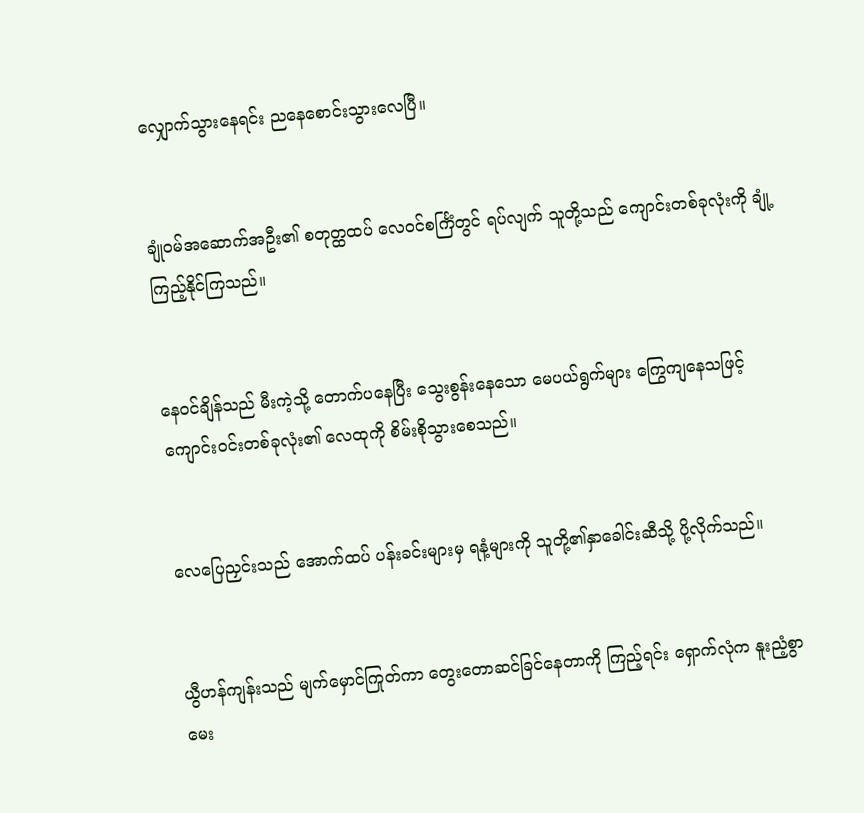လျှောက်သွားနေရင်း ညနေစောင်းသွားလေပြီ။


ချုံဝမ်အဆောက်အဦး၏ စတုတ္ထထပ် လေဝင်စင်္ကြံတွင် ရပ်လျက် သူတို့သည် ကျောင်းတစ်ခုလုံးကို ချုံ့ကြည့်နိုင်ကြသည်။


နေဝင်ချိန်သည် မီးကဲ့သို့ တောက်ပနေပြီး သွေးစွန်းနေသော မေပယ်ရွက်များ ကြွေကျနေသဖြင့် ကျောင်းဝင်းတစ်ခုလုံး၏ လေထုကို စိမ်းစိုသွားစေသည်။


လေပြေညှင်းသည် အောက်ထပ် ပန်းခင်းများမှ ရနံ့များကို သူတို့၏နှာခေါင်းဆီသို့ ပို့လိုက်သည်။


ယွီဟန်ကျန်းသည် မျက်မှောင်ကြုတ်ကာ တွေးတောဆင်ခြင်နေတာကို ကြည့်ရင်း ရှောက်လုံက နူးညံ့စွာ မေး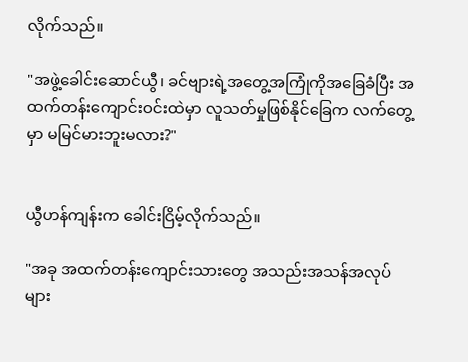လိုက်သည်။

"အဖွဲ့ခေါင်းဆောင်ယွီ၊ ခင်ဗျားရဲ့အတွေ့အကြုံကိုအခြေခံပြီး အထက်တန်းကျောင်းဝင်းထဲမှာ လူသတ်မှုဖြစ်နိုင်ခြေက လက်တွေ့မှာ မမြင်မားဘူးမလား?"


ယွီဟန်ကျန်းက ခေါင်းငြိမ့်လိုက်သည်။

"အခု အထက်တန်းကျောင်းသားတွေ အသည်းအသန်အလုပ်များ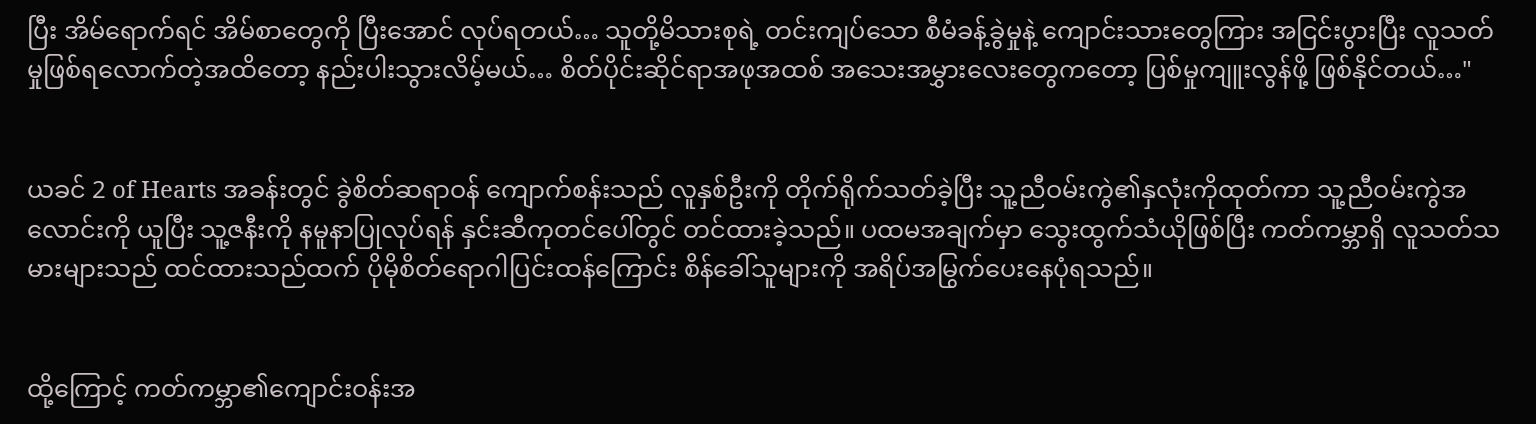ပြီး အိမ်ရောက်ရင် အိမ်စာတွေကို ပြီးအောင် လုပ်ရတယ်… သူတို့မိသားစုရဲ့ တင်းကျပ်သော စီမံခန့်ခွဲမှုနဲ့ ကျောင်းသားတွေကြား အငြင်းပွားပြီး လူသတ်မှုဖြစ်ရလောက်တဲ့အထိတော့ နည်းပါးသွားလိမ့်မယ်… စိတ်ပိုင်းဆိုင်ရာအဖုအထစ် အသေးအမွှားလေးတွေကတော့ ပြစ်မှုကျူးလွန်ဖို့ ဖြစ်နိုင်တယ်…"


ယခင် 2 of Hearts အခန်းတွင် ခွဲစိတ်ဆရာဝန် ကျောက်စန်းသည် လူနှစ်ဦးကို တိုက်ရိုက်သတ်ခဲ့ပြီး သူ့ညီဝမ်းကွဲ၏နှလုံးကိုထုတ်ကာ သူ့ညီဝမ်းကွဲအလောင်းကို ယူပြီး သူ့ဇနီးကို နမူနာပြုလုပ်ရန် နှင်းဆီကုတင်ပေါ်တွင် တင်ထားခဲ့သည်။ ပထမအချက်မှာ သွေးထွက်သံယိုဖြစ်ပြီး ကတ်ကမ္ဘာရှိ လူသတ်သမားများသည် ထင်ထားသည်ထက် ပိုမိုစိတ်ရောဂါပြင်းထန်ကြောင်း စိန်ခေါ်သူများကို အရိပ်အမြွက်ပေးနေပုံရသည်။


ထို့ကြောင့် ကတ်ကမ္ဘာ၏ကျောင်းဝန်းအ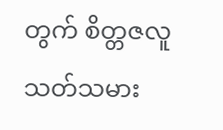တွက် စိတ္တဇလူသတ်သမား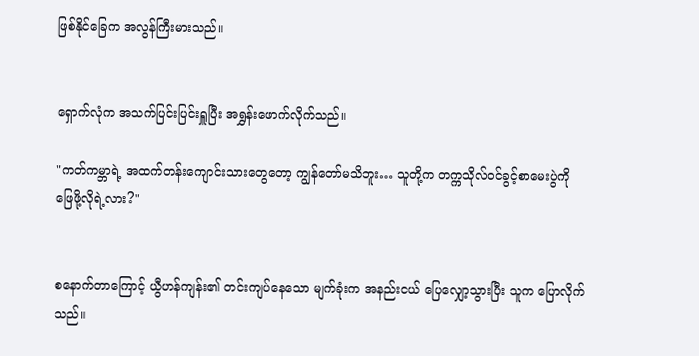ဖြစ်နိုင်ခြေက အလွန်ကြီးမားသည်။


ရှောက်လုံက အသက်ပြင်းပြင်းရှူပြီး အရွှန်း‌ဖောက်လိုက်သည်။

"ကတ်ကမ္ဘာရဲ့ အထက်တန်းကျောင်းသားတွေတော့ ကျွန်တော်မသိဘူး… သူတို့က တက္ကသိုလ်ဝင်ခွင့်စာမေးပွဲကို ဖြေဖို့လိုရဲ့လား?"


စနောက်တာကြောင့် ယွီဟန်ကျန်း၏ တင်းကျပ်နေသော မျက်ခုံးက အနည်းငယ် ပြေလျှော့သွားပြီး သူက ပြောလိုက်သည်။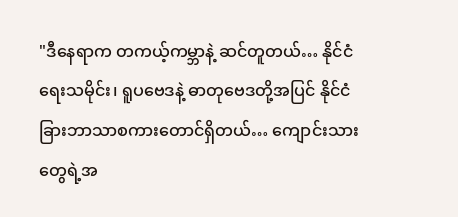"ဒီနေရာက တကယ့်ကမ္ဘာနဲ့ ဆင်တူတယ်… နိုင်ငံရေးသမိုင်း၊ ရူပဗေဒနဲ့ ဓာတုဗေဒတို့အပြင် နိုင်ငံခြားဘာသာစကားတောင်ရှိတယ်… ကျောင်းသားတွေရဲ့အ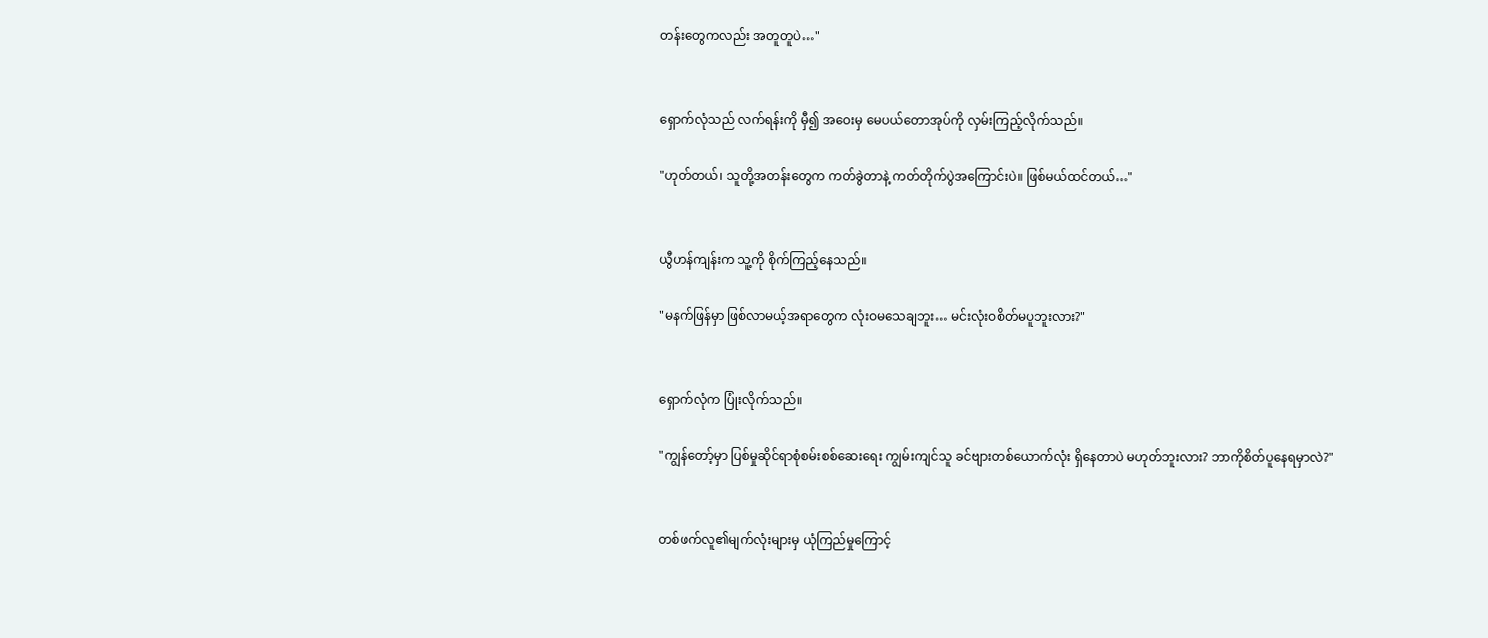တန်းတွေကလည်း အတူတူပဲ…"


ရှောက်လုံသည် လက်ရန်းကို မှီ၍ အဝေးမှ မေပယ်တောအုပ်ကို လှမ်းကြည့်လိုက်သည်။

"ဟုတ်တယ်၊ သူတို့အတန်းတွေက ကတ်ခွဲတာနဲ့ ကတ်တိုက်ပွဲအကြောင်းပဲ။ ဖြစ်မယ်ထင်တယ်…"


ယွီဟန်ကျန်းက သူ့ကို စိုက်ကြည့်နေသည်။

"မနက်ဖြန်မှာ ဖြစ်လာမယ့်အရာတွေက လုံးဝမသေချဘူး… မင်းလုံးဝစိတ်မပူဘူးလား?"


ရှောက်လုံက ပြုံးလိုက်သည်။

"ကျွန်တော့်မှာ ပြစ်မှုဆိုင်ရာစုံစမ်းစစ်ဆေးရေး ကျွမ်းကျင်သူ ခင်ဗျားတစ်ယောက်လုံး ရှိနေတာပဲ မဟုတ်ဘူးလား? ဘာကိုစိတ်ပူနေရမှာလဲ?"


တစ်ဖက်လူ၏မျက်လုံးများမှ ယုံကြည်မှုကြောင့်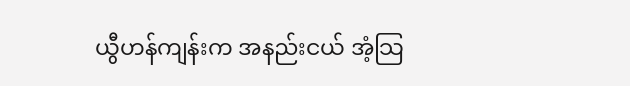ယွီဟန်ကျန်းက အနည်းငယ် အံ့သြ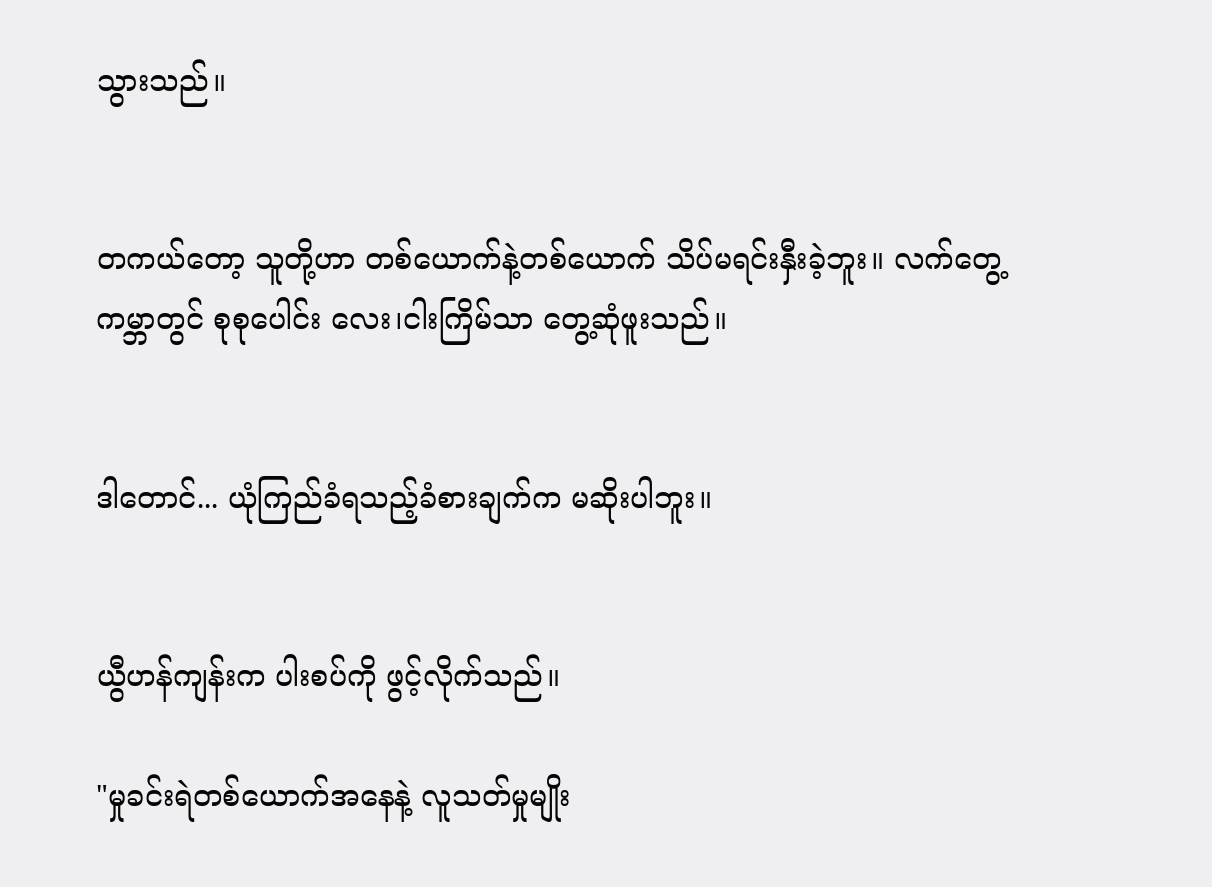သွားသည်။


တကယ်တော့ သူတို့ဟာ တစ်ယောက်နဲ့တစ်ယောက် သိပ်မရင်းနှီးခဲ့ဘူး။ လက်တွေ့ကမ္ဘာတွင် စုစုပေါင်း လေး၊ငါးကြိမ်သာ တွေ့ဆုံဖူးသည်။


ဒါတောင်... ယုံကြည်ခံရသည့်ခံစားချက်က မဆိုးပါဘူး။


ယွီဟန်ကျန်းက ပါးစပ်ကို ဖွင့်လိုက်သည်။

"မှုခင်းရဲတစ်ယောက်အနေနဲ့ လူသတ်မှုမျိုး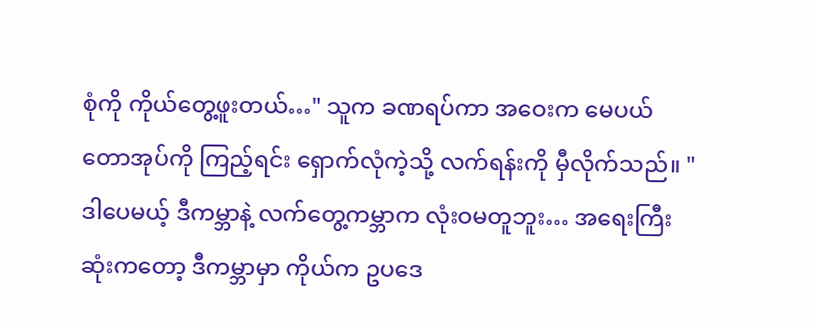စုံကို ကိုယ်တွေ့ဖူးတယ်…" သူက ခဏရပ်ကာ အဝေးက မေပယ်တောအုပ်ကို ကြည့်ရင်း ရှောက်လုံကဲ့သို့ လက်ရန်းကို မှီလိုက်သည်။ "ဒါပေမယ့် ဒီကမ္ဘာနဲ့ လက်တွေ့ကမ္ဘာက လုံးဝမတူဘူး… အရေးကြီးဆုံးကတော့ ဒီကမ္ဘာမှာ ကိုယ်က ဥပဒေ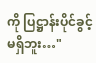ကို ပြဋ္ဌာန်းပိုင်ခွင့် မရှိဘူး…"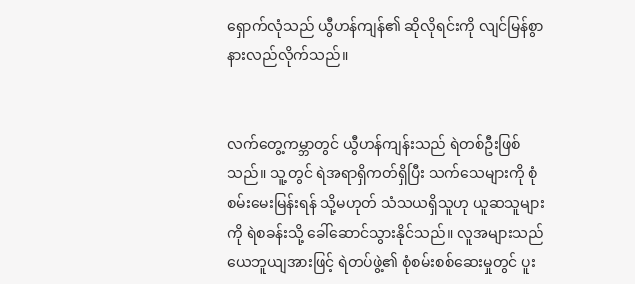ရှောက်လုံသည် ယွီဟန်ကျန်၏ ဆိုလိုရင်းကို လျင်မြန်စွာ နားလည်လိုက်သည်။


လက်တွေ့ကမ္ဘာတွင် ယွီဟန်ကျန်းသည် ရဲတစ်ဦးဖြစ်သည်။ သူ့တွင် ရဲအရာရှိကတ်ရှိပြီး သက်သေများကို စုံစမ်းမေးမြန်းရန် သို့မဟုတ် သံသယရှိသူဟု ယူဆသူများကို ရဲစခန်းသို့ ခေါ်ဆောင်သွားနိုင်သည်။ လူအများသည် ယေဘူယျအားဖြင့် ရဲတပ်ဖွဲ့၏ စုံစမ်းစစ်ဆေးမှုတွင် ပူး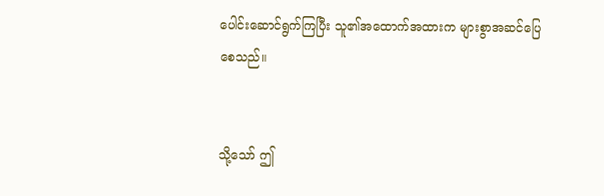ပေါင်းဆောင်ရွက်ကြပြီး သူ၏အထောက်အထားက များစွာအဆင်ပြေစေသည်။


သို့သော် ဤ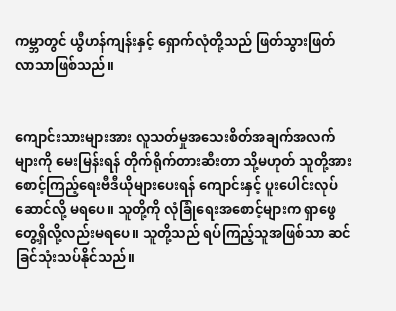ကမ္ဘာတွင် ယွီဟန်ကျန်းနှင့် ရှောက်လုံတို့သည် ဖြတ်သွားဖြတ်လာသာဖြစ်သည်။


ကျောင်းသားများအား လူသတ်မှုအသေးစိတ်အချက်အလက်များကို မေးမြန်းရန် တိုက်ရိုက်တားဆီးတာ သို့မဟုတ် သူတို့အား စောင့်ကြည့်ရေးဗီဒီယိုများပေးရန် ကျောင်းနှင့် ပူးပေါင်းလုပ်ဆောင်လို့ မရပေ။ သူတို့ကို လုံခြုံရေးအစောင့်များက ရှာဖွေတွေ့ရှိလို့လည်းမရပေ။ သူတို့သည် ရပ်ကြည့်သူအဖြစ်သာ ဆင်ခြင်သုံးသပ်နိုင်သည်။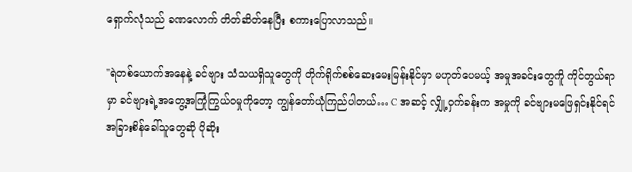ရှောက်လုံသည် ခဏလောက် တိတ်ဆိတ်နေပြီး စကားပြောလာသည်။

"ရဲတစ်ယောက်အနေနဲ့ ခင်ဗျား သံသယရှိသူတွေကို တိုက်ရိုက်စစ်ဆေးမေးမြန်းနိုင်မှာ မဟုတ်ပေမယ့် အမှုအခင်းတွေကိူ ကိုင်တွယ်ရာမှာ ခင်ဗျားရဲ့အတွေ့အကြုံကြွယ်ဝမှုကိုတော့ ကျွန်တော်ယုံကြည်ပါတယ်… C အဆင့် လျှို့ဝှက်ခန်းက အမှုကို ခင်ဗျားမဖြေရှင်းနိုင်ရင် အခြားစိန်ခေါ်သူတွေဆို ပိုဆိုး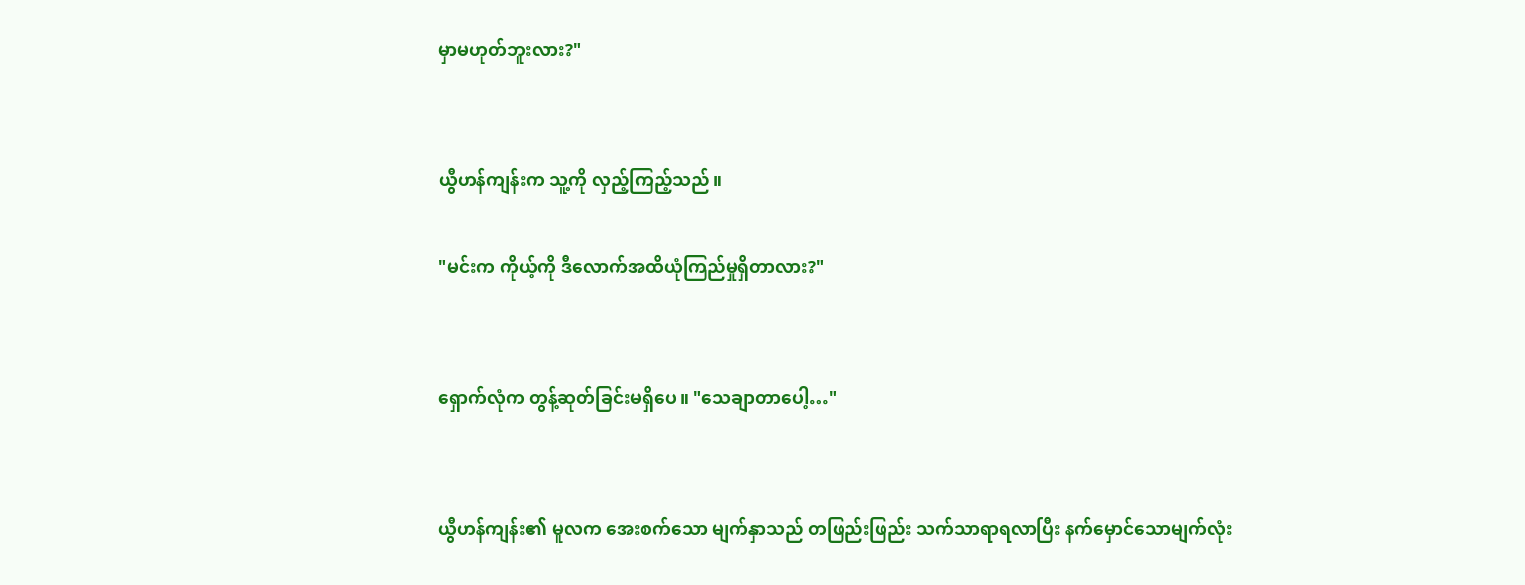မှာမဟုတ်ဘူးလား?"


ယွီဟန်ကျန်းက သူ့ကို လှည့်ကြည့်သည်။

"မင်းက ကိုယ့်ကို ဒီလောက်အထိယုံကြည်မှုရှိတာလား?"


ရှောက်လုံက တွန့်ဆုတ်ခြင်းမရှိပေ။ "သေချာတာပေါ့…"


ယွီဟန်ကျန်း၏ မူလက အေးစက်သော မျက်နှာသည် တဖြည်းဖြည်း သက်သာရာရလာပြီး နက်မှောင်သောမျက်လုံး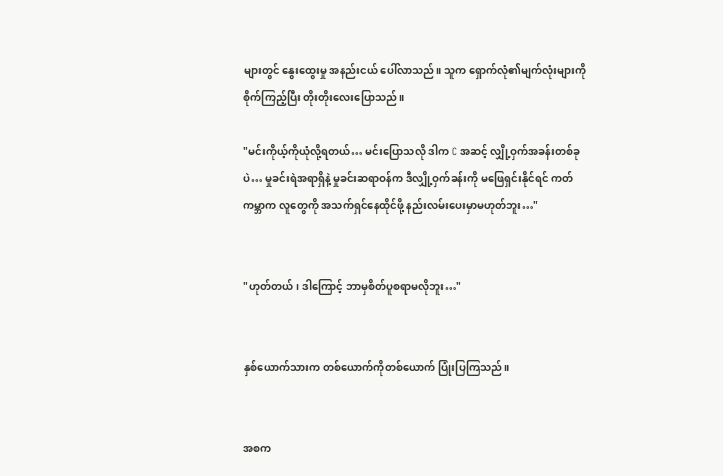များတွင် နွေးထွေးမှု အနည်းငယ် ပေါ်လာသည်။ သူက ရှောက်လုံ၏မျက်လုံးများကို စိုက်ကြည့်ပြီး တိုးတိုးလေးပြောသည်။

"မင်းကိုယ့်ကိုယုံလို့ရတယ်… မင်းပြောသလို ဒါက C အဆင့် လျှို့ဝှက်အခန်းတစ်ခုပဲ… မှုခင်းရဲအရာရှိနဲ့ မှုခင်းဆရာဝန်က ဒီလျှို့ဝှက်ခန်းကို မဖြေရှင်းနိုင်ရင် ကတ်ကမ္ဘာက လူတွေကို အသက်ရှင်နေထိုင်ဖို့ နည်းလမ်းပေးမှာမဟုတ်ဘူး…"


"ဟုတ်တယ်၊ ဒါကြောင့် ဘာမှစိတ်ပူစရာမလိုဘူး…"


နှစ်ယောက်သားက တစ်ယောက်ကိုတစ်ယောက် ပြုံးပြကြသည်။


အစက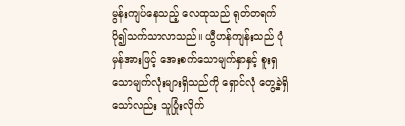မွန်းကျပ်နေသည့် လေထုသည် ရုတ်တရက် ပို၍သက်သာလာသည်။ ယွီဟန်ကျန်းသည် ပုံမှန်အားဖြင့် အေးစက်သောမျက်နှာနှင့် စူးရှသောမျက်လုံးများရှိသည်ကို ရှောင်လုံ တွေ့ခဲ့ရှိသော်လည်း သူပြုံးလိုက်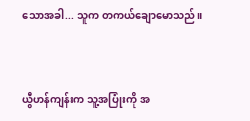သောအခါ... သူက တကယ်ချောမောသည်။


ယွီဟန်ကျန်းက သူ့အပြုံးကို အ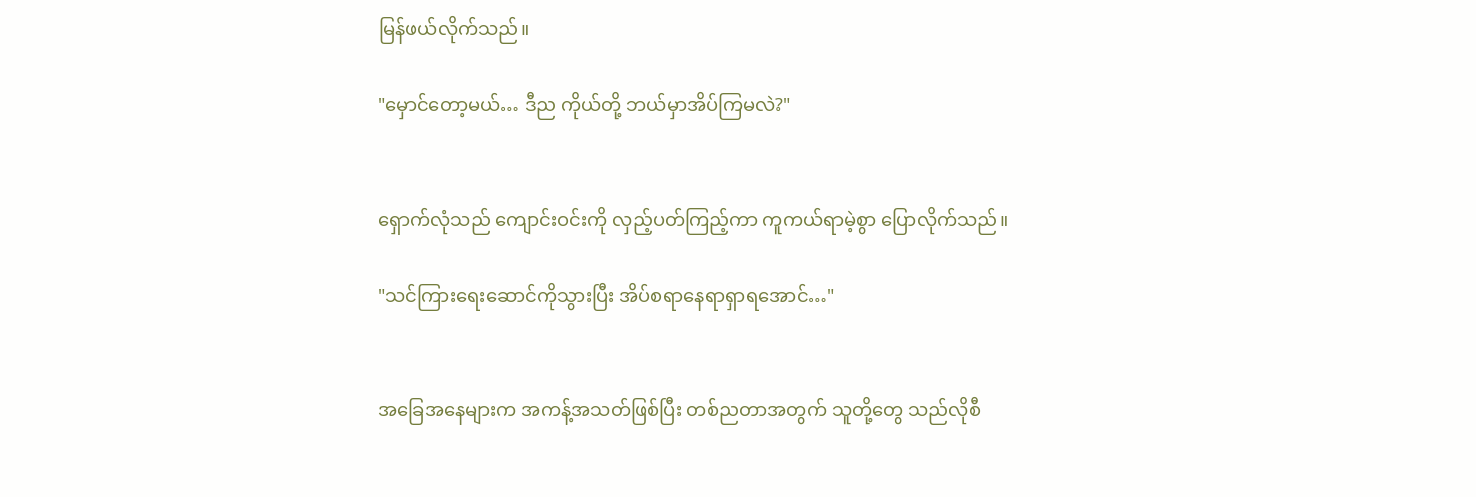မြန်ဖယ်လိုက်သည်။

"မှောင်တော့မယ်… ဒီည ကိုယ်တို့ ဘယ်မှာအိပ်ကြမလဲ?"


ရှောက်လုံသည် ကျောင်းဝင်းကို လှည့်ပတ်ကြည့်ကာ ကူကယ်ရာမဲ့စွာ ပြောလိုက်သည်။

"သင်ကြားရေးဆောင်ကိုသွားပြီး အိပ်စရာနေရာရှာရအောင်…"


အခြေအနေများက အကန့်အသတ်ဖြစ်ပြီး တစ်ညတာအတွက် သူတို့တွေ သည်လိုစီ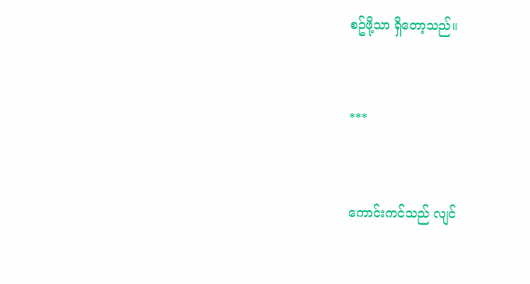စဥ်ဖို့သာ ရှိတော့သည်။


***


ကောင်းကင်သည် လျင်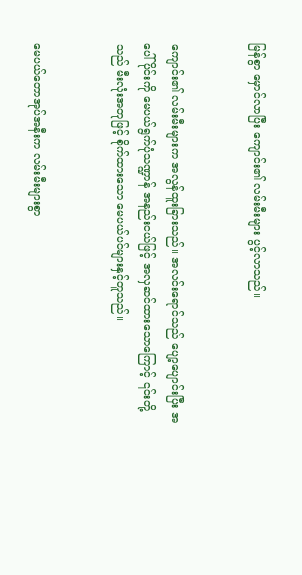မြန်စွာ မှောင်လာပြီး ကျောင်း၏ လမ်းမီးများ ပွင့်လာသည်။


ကျောင်း၏ လမ်းမီးများက အလွန်ထူးခြားသည်။ အလင်းရောင်သည် ပျော့ပျောင်းပြီး အပေါ်ပိုင်းကို မေပယ်ရွက်ပုံသဏ္ဍာန် အနည်းငယ်ဖြင့် အလှဆင်ထားသောကြောင့် ၎င်းတို့သည် မီးလုံးအတုဖြင့် စိုက်ထားသော မေပယ်ပင်များနှင့်တူသည်။


မေပယ်တောအုပ်အနီးက လမ်းမီးများစွာ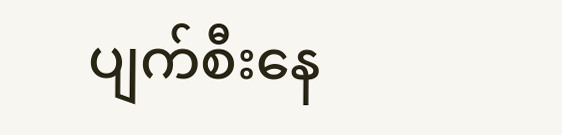ပျက်စီးနေ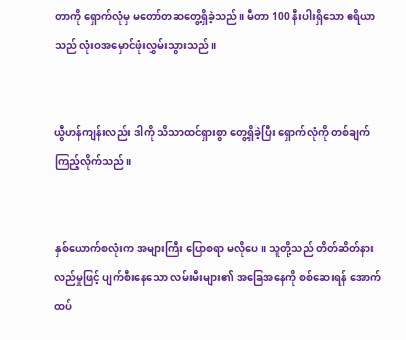တာကို ရှောက်လုံမှ မတော်တဆတွေ့ရှိခဲ့သည်။ မီတာ 100 နီးပါးရှိသော ဧရိယာသည် လုံးဝအမှောင်ဖုံးလွှမ်းသွားသည်။


ယွီဟန်ကျန်းလည်း ဒါကို သိသာထင်ရှားစွာ တွေ့ရှိခဲ့ပြီး ရှောက်လုံကို တစ်ချက်ကြည့်လိုက်သည်။


နှစ်ယောက်စလုံးက အများကြီး ပြောစရာ မလိုပေ။ သူတို့သည် တိတ်ဆိတ်နားလည်မှုဖြင့် ပျက်စီးနေသော လမ်းမီးများ၏ အခြေအနေကို စစ်ဆေးရန် အောက်ထပ်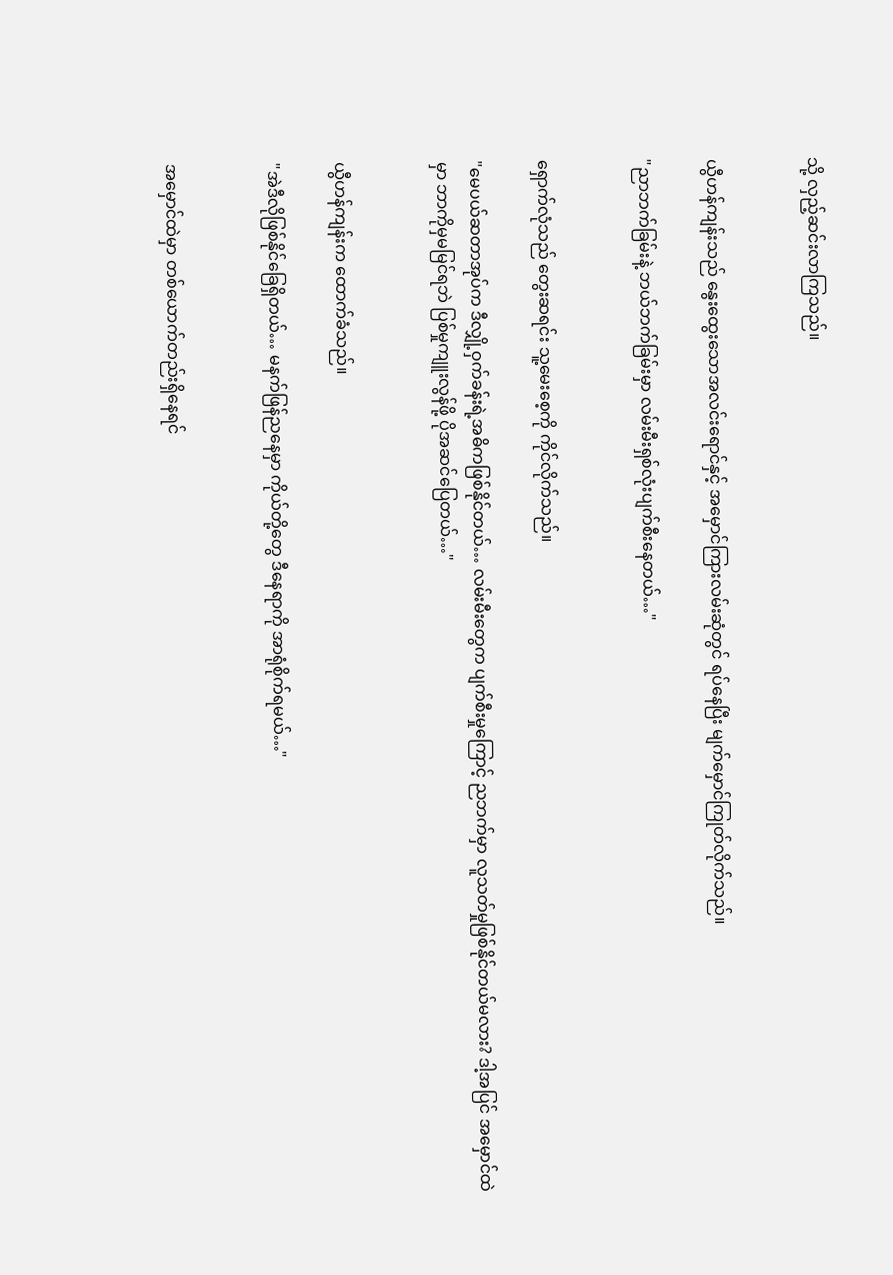သို့ လှည့်ဆင်းလာကြသည်။


ယွီဟန်ကျန်းသည် နွေးထွေးသောအလင်းရောင်နှင့် အမှောင်ကြားလမ်းဆုံတွင် ရပ်နေပြီး မျက်မှောင်ကြုတ်လိုက်သည်။

"ညာဘက်ခြမ်းနဲ့ ဘယ်ဘက်ခြမ်းမှာ လမ်းမီးရှစ်လုံးပျက်စီးနေတယ်…"


ရှောက်လုံသည် တွေးဆရင်း သူ့မေးစေ့ကို ကိုင်လိုက်သည်။

"မေပယ်ဆတာအုပ်က ဒီလျှို့ဝှက်ခန်းရဲ့အဓိကဖြစ်နိုင်တယ်… လမ်းမီးတွေက ပျက်စီးမှုကြောင့် ညဘက်မှာ လူသတ်မှုဖြစ်နိုင်တယ်မလား? ဒါ့အပြင် အမှောင်ထဲမှာ ဘာကိုမှမမြင်ရဘဲ ပြစ်မှုကျူးလွန်ဖို့ ပိုအဆင်ပြေတယ်…"


ယွီဟန်ကျန်းက ထောက်ခံသည်။

"အဲဒီလိုဖြစ်နိုင်ခြေရှိတယ်… မနက်ဖြန်ညနေမှာ ကိုယ်တို့တွေ ဒီနေရာကို အာရုံစိုက်ရမယ်…"


အမှောင်ထဲမှာ တစ်ယောက်တည်းရှိနေရင်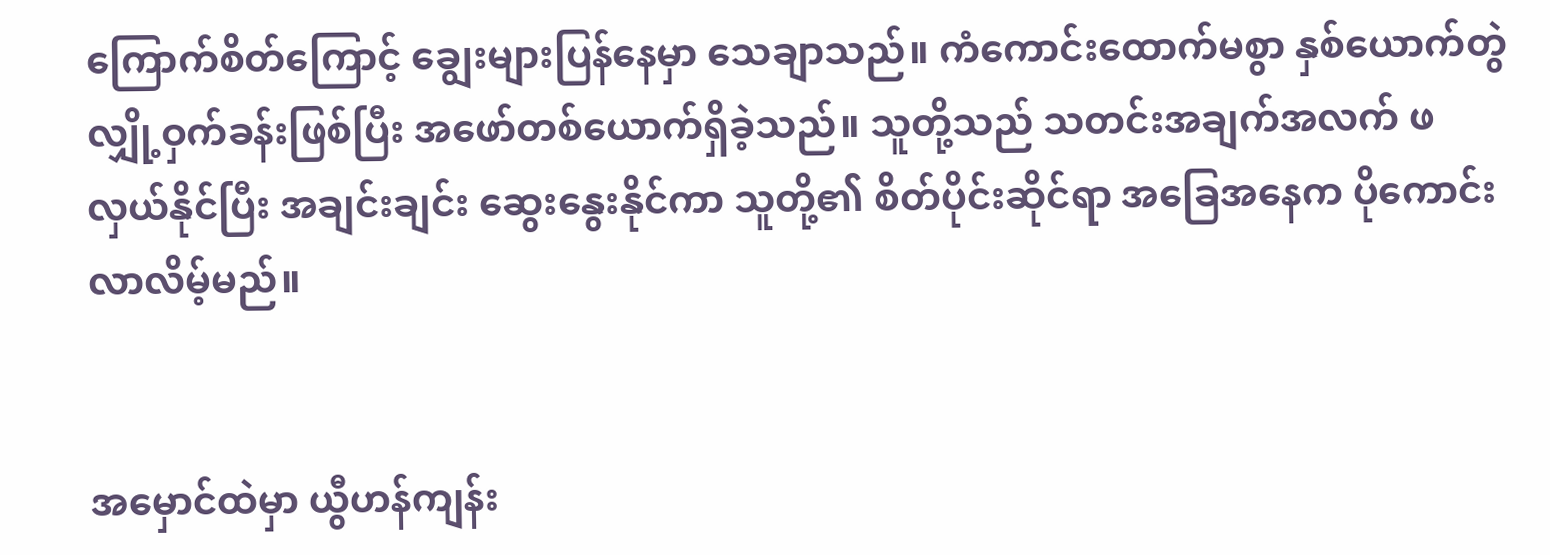ကြောက်စိတ်ကြောင့် ချွေးများပြန်နေမှာ သေချာသည်။ ကံကောင်းထောက်မစွာ နှစ်ယောက်တွဲလျှို့ဝှက်ခန်းဖြစ်ပြီး အဖော်တစ်ယောက်ရှိခဲ့သည်။ သူတို့သည် သတင်းအချက်အလက် ဖလှယ်နိုင်ပြီး အချင်းချင်း ဆွေးနွေးနိုင်ကာ သူတို့၏ စိတ်ပိုင်းဆိုင်ရာ အခြေအနေက ပိုကောင်းလာလိမ့်မည်။


အမှောင်ထဲမှာ ယွီဟန်ကျန်း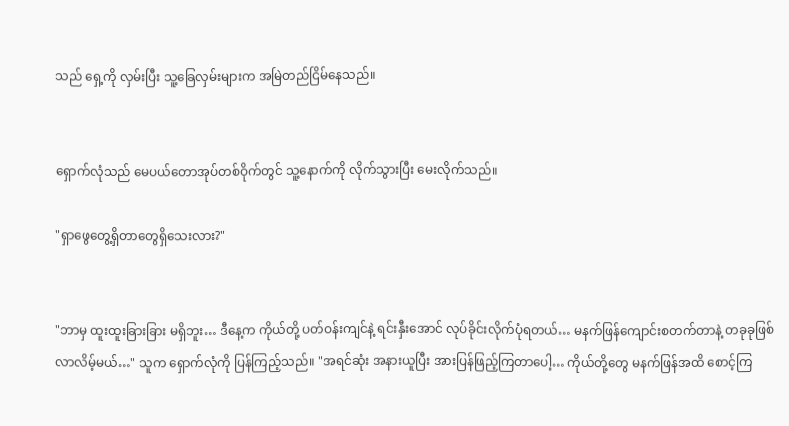သည် ရှေ့ကို လှမ်းပြီး သူ့ခြေလှမ်းများက အမြဲတည်ငြိမ်နေသည်။


ရှောက်လုံသည် မေပယ်တောအုပ်တစ်ဝိုက်တွင် သူ့နောက်ကို လိုက်သွားပြီး မေးလိုက်သည်။

"ရှာဖွေတွေ့ရှိတာတွေရှိသေးလား?"


"ဘာမှ ထူးထူးခြားခြား မရှိဘူး… ဒီနေ့က ကိုယ်တို့ ပတ်ဝန်းကျင်နဲ့ ရင်းနှီးအောင် လုပ်ခိုင်းလိုက်ပုံရတယ်… မနက်ဖြန်ကျောင်းစတက်တာနဲ့ တခုခုဖြစ်လာလိမ့်မယ်…" သူက ရှောက်လုံကို ပြန်ကြည့်သည်။ "အရင်ဆုံး အနားယူပြီး အားပြန်ဖြည့်ကြတာပေါ့… ကိုယ်တို့တွေ မနက်ဖြန်အထိ စောင့်ကြ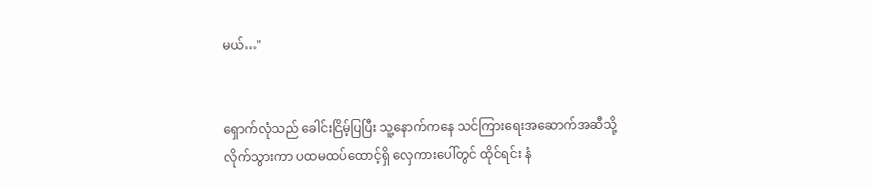မယ်…"


ရှောက်လုံသည် ခေါင်းငြိမ့်ပြပြီး သူ့နောက်ကနေ သင်ကြားရေးအဆောက်အဆီသို့ လိုက်သွားကာ ပထမထပ်ထောင့်ရှိ လှေကားပေါ်တွင် ထိုင်ရင်း နံ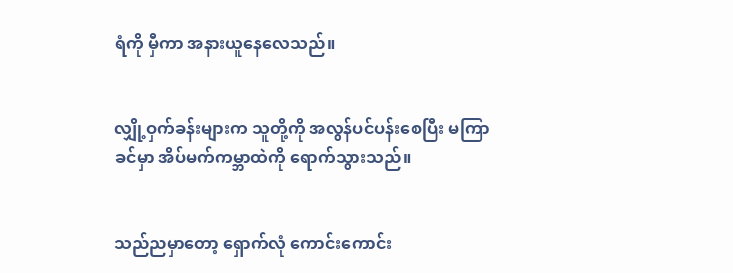ရံကို မှီကာ အနားယူနေလေသည်။


လျှို့ဝှက်ခန်းများက သူတို့ကို အလွန်ပင်ပန်းစေပြီး မကြာခင်မှာ အိပ်မက်ကမ္ဘာထဲကို ရောက်သွားသည်။


သည်ညမှာတော့ ရှောက်လုံ ကောင်းကောင်း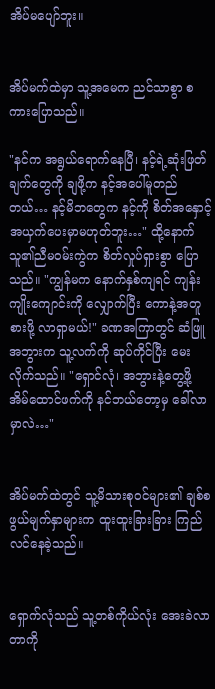အိပ်မပျော်ဘူး။


အိပ်မက်ထဲမှာ သူ့အမေက ညင်သာစွာ စကားပြောသည်။

"နင်က အရွယ်ရောက်နေပြီ၊ နင့်ရဲ့ဆုံးဖြတ်ချက်တွေကို ချဖို့က နင့်အပေါ်မူတည်တယ်… နင့်မိဘတွေက နင့်ကို စိတ်အနှောင့်အယှက်ပေးမှာမဟုတ်ဘူး…" ထို့နောက် သူ၏ညီမဝမ်းကွဲက စိတ်လှုပ်ရှားစွာ ပြောသည်။ "ကျွန်မက နောက်နှစ်ကျရင် ကျန်းကျိုးကျောင်းကို လျှောက်ပြီး ကောနဲ့အတူ စားဖို့ လာရှာမယ်!" ခဏအကြာတွင် ဆံဖြူအဘွားက သူ့လက်ကို ဆုပ်ကိုင်ပြီး မေးလိုက်သည်။ "ရှောင်လုံ၊ အဘွားနဲ့တွေ့ဖို့ အိမ်ထောင်ဖက်ကို နင်ဘယ်တော့မှ ခေါ်လာမှာလဲ…"


အိပ်မက်ထဲတွင် သူ့မိသားစုဝင်များ၏ ချစ်စဖွယ်မျက်နှာများက ထူးထူးခြားခြား ကြည်လင်နေခဲ့သည်။


ရှောက်လုံသည် သူ့တစ်ကိုယ်လုံး အေးခဲလာတာကို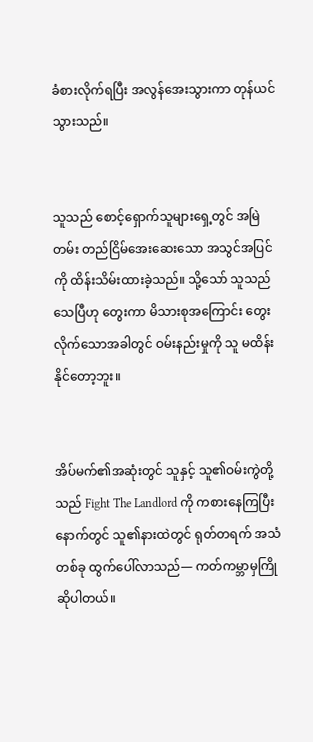ခံစားလိုက်ရပြီး အလွန်အေးသွားကာ တုန်ယင်သွားသည်။


သူသည်‌ စောင့်ရှောက်သူများရှေ့တွင် အမြဲတမ်း တည်ငြိမ်အေးဆေးသော အသွင်အပြင်ကို ထိန်းသိမ်းထားခဲ့သည်။ သို့သော် သူသည် သေပြီဟု တွေးကာ မိသားစုအကြောင်း တွေးလိုက်သောအခါတွင် ဝမ်းနည်းမှုကို သူ မထိန်းနိုင်တော့ဘူး။


အိပ်မက်၏အဆုံးတွင် သူနှင့် သူ၏ဝမ်းကွဲတို့သည် Fight The Landlord ကို ကစားနေကြပြီးနောက်တွင် သူ၏နားထဲတွင် ရုတ်တရက် အသံတစ်ခု ထွက်ပေါ်လာသည်— ကတ်ကမ္ဘာမှကြိုဆိုပါတယ်။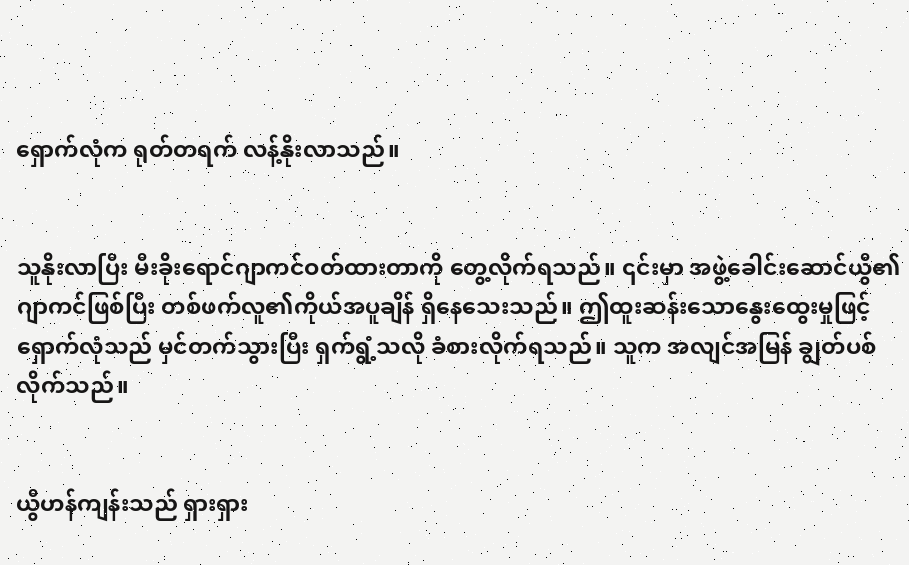ရှောက်လုံက ရုတ်တရက် လန့်နိုးလာသည်။


သူနိုးလာပြီး မီးခိုးရောင်ဂျာကင်ဝတ်ထားတာကို တွေ့လိုက်ရသည်။ ၎င်းမှာ အဖွဲ့ခေါင်းဆောင်ယွီ၏ဂျာကင်ဖြစ်ပြီး တစ်ဖက်လူ၏ကိုယ်အပူချိန် ရှိနေသေးသည်။ ဤထူးဆန်းသောနွေးထွေးမှုဖြင့် ရှောက်လုံသည် မှင်တက်သွားပြီး ရှက်ရွံ့သလို ခံစားလိုက်ရသည်။ သူက အလျင်အမြန် ချွတ်ပစ်လိုက်သည်။


ယွီဟန်ကျန်းသည် ရှားရှား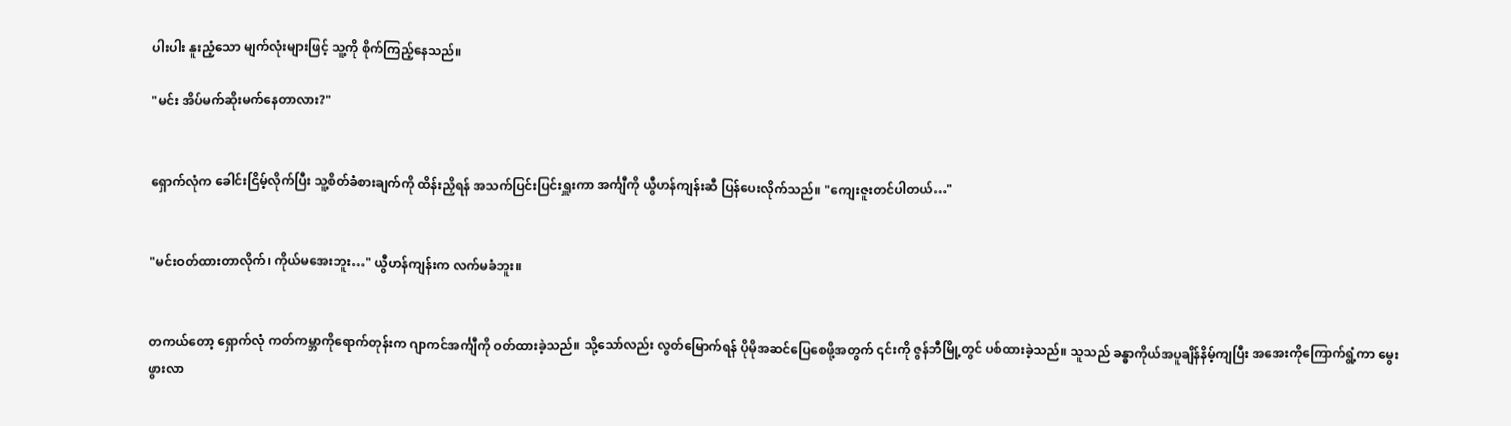ပါးပါး နူးညံ့သော မျက်လုံးများဖြင့် သူ့ကို စိုက်ကြည့်နေသည်။

"မင်း အိပ်မက်ဆိုးမက်နေတာလား?"


ရှောက်လုံက ခေါင်းငြိမ့်လိုက်ပြီး သူ့စိတ်ခံစားချက်ကို ထိန်းညှိရန် အသက်ပြင်းပြင်းရှူးကာ အင်္ကျီကို ယွီဟန်ကျန်းဆီ ပြန်ပေးလိုက်သည်။ "ကျေးဇူးတင်ပါတယ်…"


"မင်းဝတ်ထားတာလိုက်၊ ကိုယ်မအေးဘူး…" ယွီဟန်ကျန်းက လက်မခံဘူး။


တကယ်တော့ ရှောက်လုံ ကတ်ကမ္ဘာကိုရောက်တုန်းက ဂျာကင်အင်္ကျီကို ဝတ်ထားခဲ့သည်။ သို့သော်လည်း လွတ်မြောက်ရန် ပိုမိုအဆင်ပြေစေဖို့အတွက် ၎င်းကို ဇွန်ဘီမြို့တွင် ပစ်ထားခဲ့သည်။ သူသည် ခန္ဓာကိုယ်အပူချိန်နိမ့်ကျပြီး အအေးကိုကြောက်ရွံ့ကာ မွေးဖွားလာ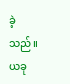ခဲ့သည်။ ယခု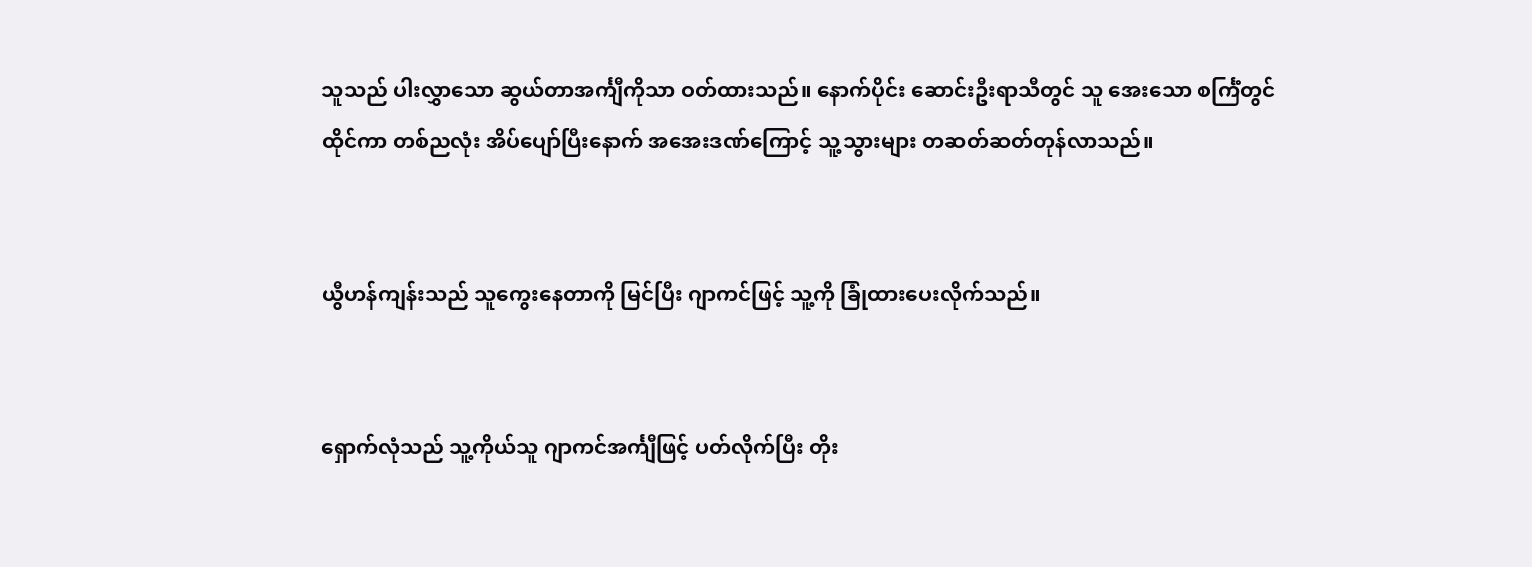သူသည် ပါးလွှာသော ဆွယ်တာအင်္ကျီကိုသာ ဝတ်ထားသည်။ နောက်ပိုင်း ဆောင်းဦးရာသီတွင် သူ အေးသော စင်္ကြံတွင် ထိုင်ကာ တစ်ညလုံး အိပ်ပျော်ပြီးနောက် အအေးဒဏ်ကြောင့် သူ့သွားများ တဆတ်ဆတ်တုန်လာသည်။


ယွီဟန်ကျန်းသည် သူကွေးနေတာကို မြင်ပြီး ဂျာကင်ဖြင့် သူ့ကို ခြုံထားပေးလိုက်သည်။


ရှောက်လုံသည် သူ့ကိုယ်သူ ဂျာကင်အင်္ကျီဖြင့် ပတ်လိုက်ပြီး တိုး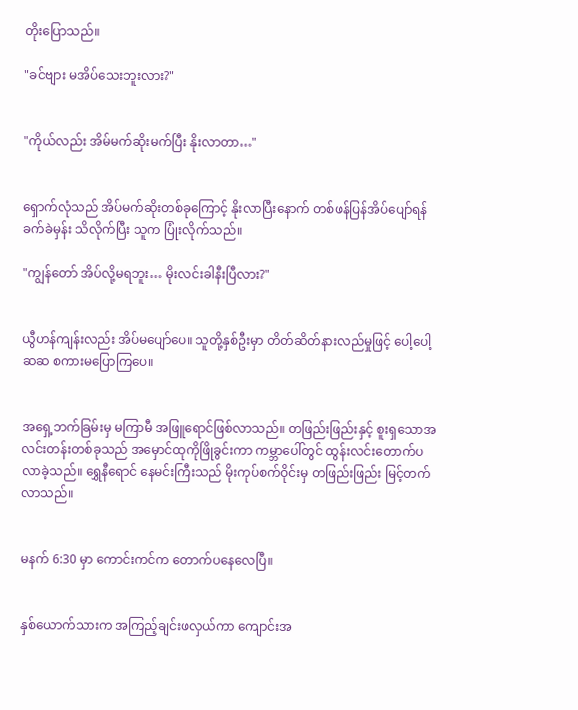တိုးပြောသည်။

"ခင်ဗျား မအိပ်သေးဘူးလား?"


"ကိုယ်လည်း အိမ်မက်ဆိုးမက်ပြီး နိုးလာတာ…"


ရှောက်လုံသည် အိပ်မက်ဆိုးတစ်ခုကြောင့် နိုးလာပြီးနောက် တစ်ဖန်ပြန်အိပ်ပျော်ရန် ခက်ခဲမှန်း သိလိုက်ပြီး သူက ပြုံးလိုက်သည်။

"ကျွန်တော် အိပ်လို့မရဘူး… မိုးလင်းခါနီးပြီလား?"


ယွီဟန်ကျန်းလည်း အိပ်မပျော်ပေ။ သူတို့နှစ်ဦးမှာ တိတ်ဆိတ်နားလည်မှုဖြင့် ပေါ့ပေါ့ဆဆ စကားမပြောကြပေ။


အရှေ့ဘက်ခြမ်းမှ မကြာမီ အဖြူရောင်ဖြစ်လာသည်။ တဖြည်းဖြည်းနှင့် စူးရှသောအလင်းတန်းတစ်ခုသည် အမှောင်ထုကိုဖြိုခွင်းကာ ကမ္ဘာပေါ်တွင် ထွန်းလင်းတောက်ပလာခဲ့သည်။ ရွှေနီရောင် နေမင်းကြီးသည် မိုးကုပ်စက်ဝိုင်းမှ တဖြည်းဖြည်း မြင့်တက်လာသည်။


မနက် 6:30 မှာ ကောင်းကင်က တောက်ပနေလေပြီ။


နှစ်ယောက်သားက အကြည့်ချင်းဖလှယ်ကာ ကျောင်းအ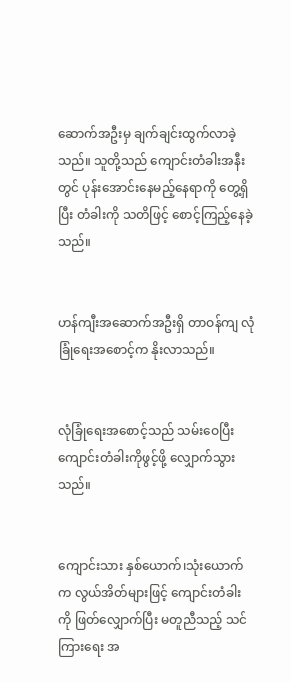ဆောက်အဦးမှ ချက်ချင်းထွက်လာခဲ့သည်။ သူတို့သည် ကျောင်းတံခါးအနီးတွင် ပုန်းအောင်းနေမည့်နေရာကို တွေ့ရှိပြီး တံခါးကို သတိဖြင့် စောင့်ကြည့်နေခဲ့သည်။


ဟန်ကျီးအဆောက်အဦးရှိ တာဝန်ကျ လုံခြုံရေးအစောင့်က နိုးလာသည်။


လုံခြုံရေးအစောင့်သည် သမ်းဝေပြီး ကျောင်းတံခါးကိုဖွင့်ဖို့ လျှောက်သွားသည်။


ကျောင်းသား နှစ်ယောက်၊သုံးယောက်က လွယ်အိတ်များဖြင့် ကျောင်းတံခါးကို ဖြတ်လျှောက်ပြီး မတူညီသည့် သင်ကြားရေး အ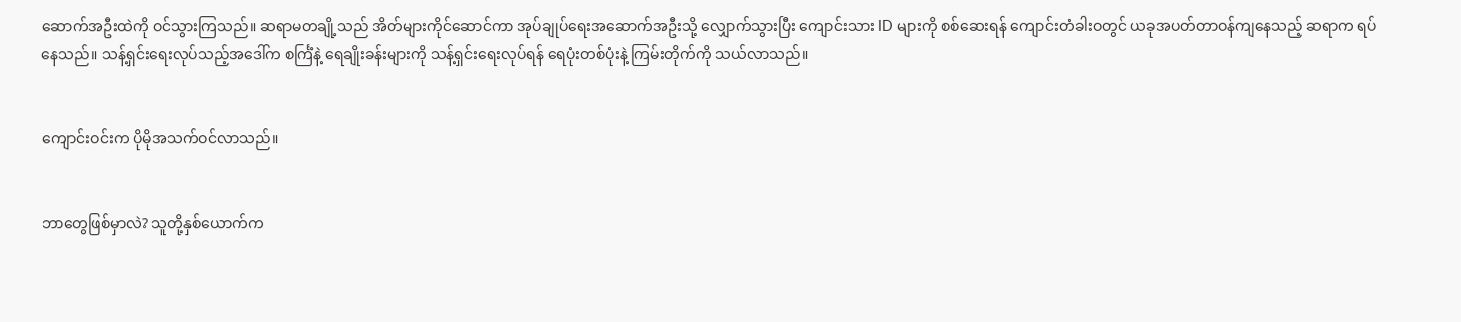ဆောက်အဦးထဲကို ဝင်သွားကြသည်။ ဆရာမတချို့သည် အိတ်များကိုင်ဆောင်ကာ အုပ်ချုပ်ရေးအဆောက်အဦးသို့ လျှောက်သွားပြီး ကျောင်းသား ID များကို စစ်ဆေးရန် ကျောင်းတံခါးဝတွင် ယခုအပတ်တာဝန်ကျနေသည့် ဆရာက ရပ်နေသည်။ သန့်ရှင်းရေးလုပ်သည့်အဒေါ်က စင်္ကြံနဲ့ ရေချိုးခန်းများကို သန့်ရှင်းရေးလုပ်ရန် ရေပုံးတစ်ပုံးနဲ့ ကြမ်းတိုက်ကို သယ်လာသည်။


ကျောင်းဝင်းက ပိုမိုအသက်ဝင်လာသည်။


ဘာတွေဖြစ်မှာလဲ? သူတို့နှစ်ယောက်က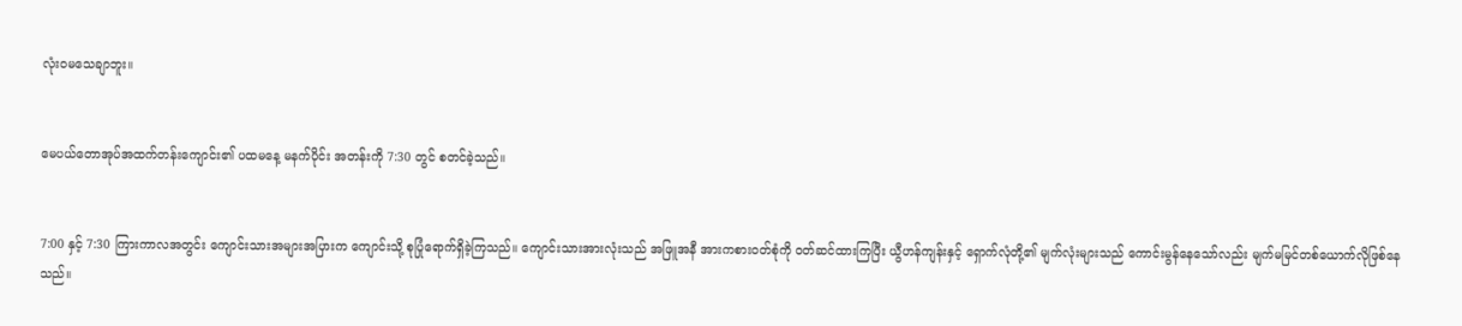လုံးဝမသေချာဘူး။


မေပယ်တောအုပ်အထက်တန်းကျောင်း၏ ပထမနေ့ မနက်ပိုင်း အတန်းကို 7:30 တွင် စတင်ခဲ့သည်။


7:00 နှင့် 7:30 ကြားကာလအတွင်း ကျောင်းသားအများအပြားက ကျောင်းသို့ စုပြုံရောက်ရှိခဲ့ကြသည်။ ကျောင်းသားအားလုံးသည် အဖြူအနီ အားကစားဝတ်စုံကို ဝတ်ဆင်ထားကြပြီး ယွီဟန်ကျန်းနှင့် ရှောက်လုံတို့၏ မျက်လုံးများသည် ကောင်းမွန်နေသော်လည်း မျက်မမြင်တစ်ယောက်လိုဖြစ်နေသည်။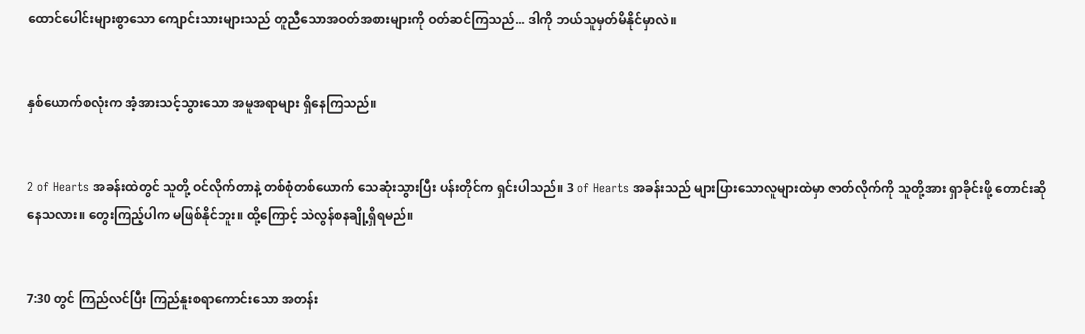ထောင်ပေါင်းများစွာသော ကျောင်းသားများသည် တူညီသောအဝတ်အစားများကို ဝတ်ဆင်ကြသည်... ဒါကို ဘယ်သူမှတ်မိနိုင်မှာလဲ။


နှစ်ယောက်စလုံးက အံ့အားသင့်သွားသော အမူအရာများ ရှိနေကြသည်။


2 of Hearts အခန်းထဲတွင် သူတို့ ဝင်လိုက်တာနဲ့ တစ်စုံတစ်ယောက် သေဆုံးသွားပြီး ပန်းတိုင်က ရှင်းပါသည်။ 3 of Hearts အခန်းသည် များပြားသောလူများထဲမှာ ဇာတ်လိုက်ကို သူတို့အား ရှာခိုင်းဖို့ တောင်းဆိုနေသလား။ တွေးကြည့်ပါက မဖြစ်နိုင်ဘူး။ ထို့ကြောင့် သဲလွန်စနချို့ရှိရမည်။


7:30 တွင် ကြည်လင်ပြီး ကြည်နူးစရာကောင်းသော အတန်း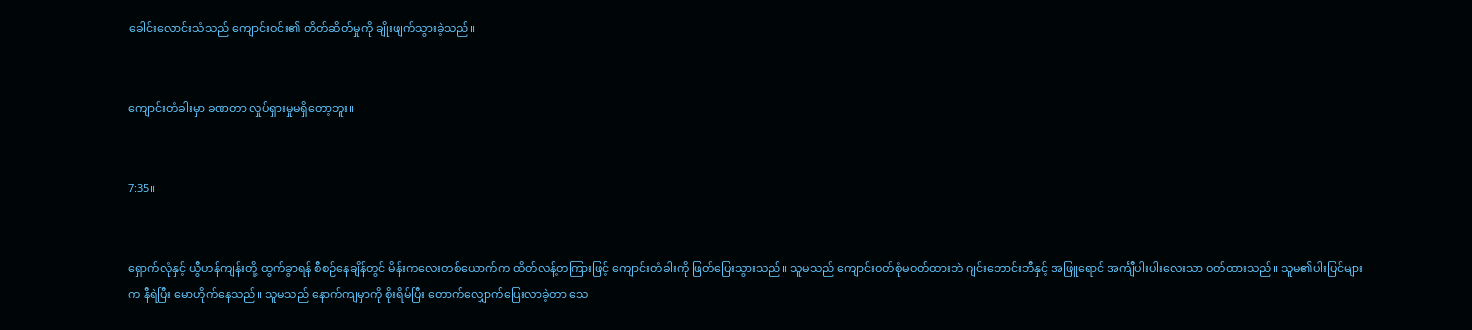ခေါင်းလောင်းသံသည် ကျောင်းဝင်း၏ တိတ်ဆိတ်မှုကို ချိုးဖျက်သွားခဲ့သည်။


ကျောင်းတံခါးမှာ ခဏတာ လှုပ်ရှားမှုမရှိတော့ဘူး။


7:35။


ရှောက်လုံနှင့် ယွီဟန်ကျန်းတို့ ထွက်ခွာရန် စီစဉ်နေချိန်တွင် မိန်းကလေးတစ်ယောက်က ထိတ်လန့်တကြားဖြင့် ကျောင်းတံခါးကို ဖြတ်ပြေးသွားသည်။ သူမသည် ကျောင်းဝတ်စုံမဝတ်ထားဘဲ ဂျင်းဘောင်းဘီနှင့် အဖြူရောင် အင်္ကျီပါးပါးလေးသာ ဝတ်ထားသည်။ သူမ၏ပါးပြင်များက နီရဲပြီး မောဟိုက်နေသည်။ သူမသည် နောက်ကျမှာကို စိုးရိမ်ပြီး တောက်လျှောက်ပြေးလာခဲ့တာ သေ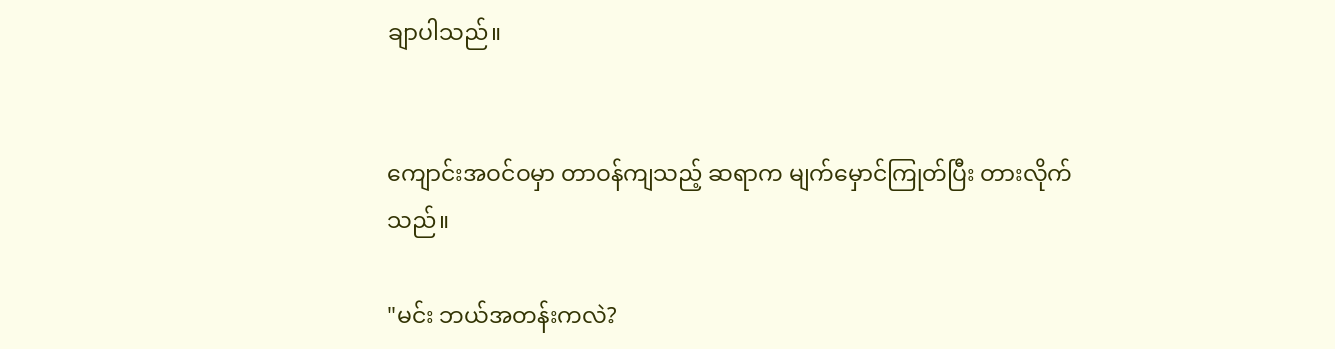ချာပါသည်။


ကျောင်းအဝင်ဝမှာ တာဝန်ကျသည့် ဆရာက မျက်မှောင်ကြုတ်ပြီး တားလိုက်သည်။

"မင်း ဘယ်အတန်းကလဲ?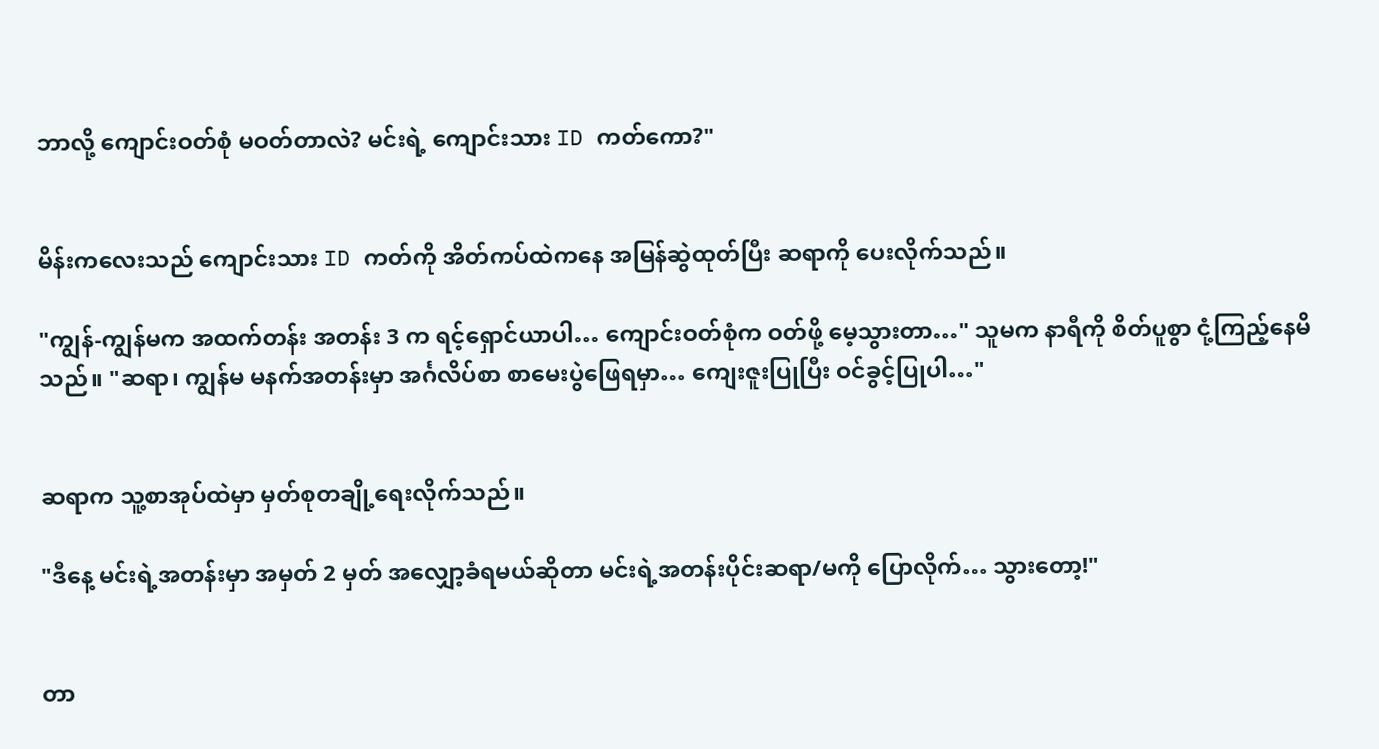ဘာလို့ ကျောင်းဝတ်စုံ မဝတ်တာလဲ? မင်းရဲ့ ကျောင်းသား ID ကတ်ကော?"


မိန်းကလေး‌သည် ကျောင်းသား ID ကတ်ကို အိတ်ကပ်ထဲကနေ အမြန်ဆွဲထုတ်ပြီး ဆရာကို ပေးလိုက်သည်။

"ကျွန်-ကျွန်မက အထက်တန်း အတန်း 3 က ရင့်ရှောင်ယာပါ… ကျောင်းဝတ်စုံက ဝတ်ဖို့ မေ့သွားတာ…" သူမက နာရီကို စိတ်ပူစွာ ငုံ့ကြည့်နေမိသည်။ "ဆရာ၊ ကျွန်မ မနက်အတန်းမှာ အင်္ဂလိပ်စာ စာမေးပွဲဖြေရမှာ… ကျေးဇူးပြုပြီး ဝင်ခွင့်ပြုပါ…"


ဆရာက သူ့စာအုပ်ထဲမှာ မှတ်စုတချို့ရေးလိုက်သည်။

"ဒီနေ့ မင်းရဲ့အတန်းမှာ အမှတ် 2 မှတ် အလျှော့ခံရမယ်ဆိုတာ မင်းရဲ့အတန်းပိုင်းဆရာ/မကို ပြောလိုက်… သွားတော့!"


တာ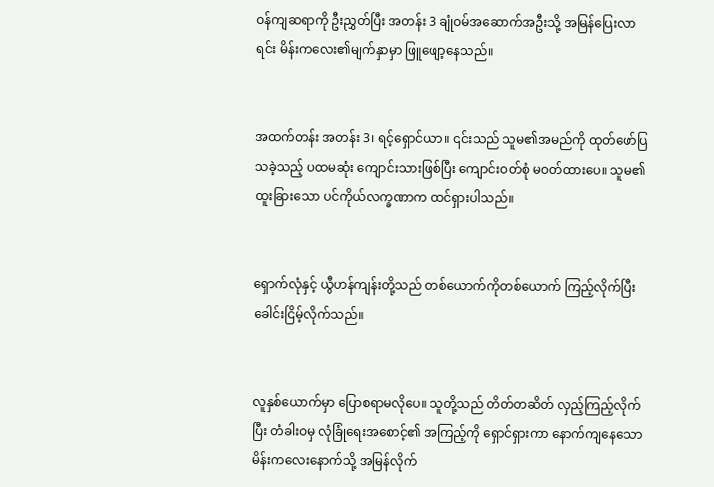ဝန်ကျဆရာကို ဦးညွှတ်ပြီး အတန်း 3 ချုံဝမ်အဆောက်အဦးသို့ အမြန်ပြေးလာရင်း မိန်းကလေး၏မျက်နှာမှာ ဖြူဖျော့နေသည်။


အထက်တန်း အတန်း 3၊ ရင့်ရှောင်ယာ။ ၎င်းသည် သူမ၏အမည်ကို ထုတ်ဖော်ပြသခဲ့သည့် ပထမဆုံး ကျောင်းသားဖြစ်ပြီး ကျောင်းဝတ်စုံ မဝတ်ထားပေ။ သူမ၏ထူးခြားသော ပင်ကိုယ်လက္ခဏာက ထင်ရှားပါသည်။


ရှောက်လုံနှင့် ယွီဟန်ကျန်းတို့သည် တစ်ယောက်ကိုတစ်ယောက် ကြည့်လိုက်ပြီး ခေါင်းငြိမ့်လိုက်သည်။


လူနှစ်ယောက်မှာ ပြောစရာမလိုပေ။ သူတို့သည် တိတ်တဆိတ် လှည့်ကြည့်လိုက်ပြီး တံခါးဝမှ လုံခြုံရေးအစောင့်၏ အကြည့်ကို ရှောင်ရှားကာ နောက်ကျနေသော မိန်းကလေးနောက်သို့ အမြန်လိုက်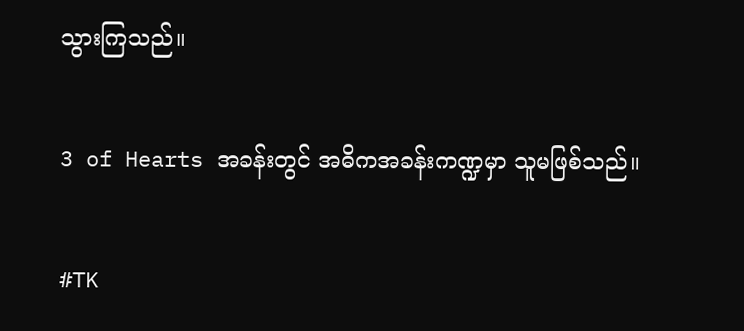သွားကြသည်။


3 of Hearts အခန်းတွင် အဓိကအခန်းကဏ္ဍမှာ သူမဖြစ်သည်။


#TK